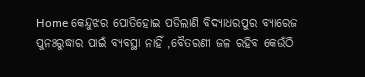Home କେନ୍ଦୁଝର ପୋତିହୋଇ ପଡିଲାଣି ବିଦ୍ୟାଧରପୁର ବ୍ୟାରେଜ ପୁନଃରୁଦ୍ଧାର ପାଇଁ ବ୍ୟବସ୍ଥା ନାହିଁ ,ବୈତରଣୀ ଜଳ ରହିବ କେଉଁଠି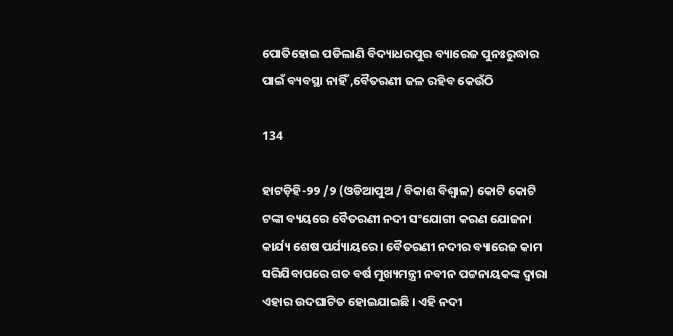ପୋତିହୋଇ ପଡିଲାଣି ବିଦ୍ୟାଧରପୁର ବ୍ୟାରେଜ ପୁନଃରୁଦ୍ଧାର ପାଇଁ ବ୍ୟବସ୍ଥା ନାହିଁ ,ବୈତରଣୀ ଜଳ ରହିବ କେଉଁଠି

134

ହାଟଡ଼ିହି-୨୨ /୨ (ଓଡିଆପୁଅ / ବିକାଶ ବିଶ୍ୱାଳ) କୋଟି କୋଟି ଟଙ୍କା ବ୍ୟୟରେ ବୈତରଣୀ ନଦୀ ସଂଯୋଗୀ କରଣ ଯୋଜନା କାର୍ଯ୍ୟ ଶେଷ ପର୍ଯ୍ୟାୟରେ । ବୈତରଣୀ ନଦୀର ବ୍ୟାରେଜ କାମ ସରିଯିବାପରେ ଗତ ବର୍ଷ ମୁଖ୍ୟମନ୍ତ୍ରୀ ନବୀନ ପଟ୍ଟନାୟକଙ୍କ ଦ୍ୱାରା ଏହାର ଉଦଘାଟିତ ହୋଇଯାଇଛି । ଏହି ନଦୀ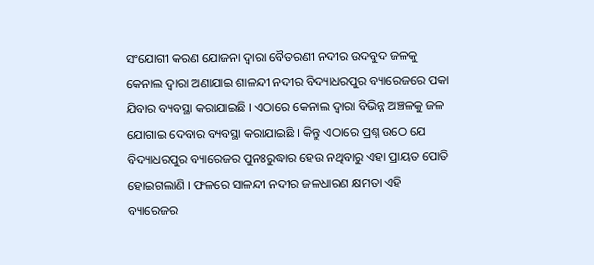ସଂଯୋଗୀ କରଣ ଯୋଜନା ଦ୍ୱାରା ବୈତରଣୀ ନଦୀର ଉଦବୁଦ ଜଳକୁ କେନାଲ ଦ୍ୱାରା ଅଣାଯାଇ ଶାଳନ୍ଦୀ ନଦୀର ବିଦ୍ୟାଧରପୁର ବ୍ୟାରେଜରେ ପକା ଯିବାର ବ୍ୟବସ୍ଥା କରାଯାଇଛି । ଏଠାରେ କେନାଲ ଦ୍ୱାରା ବିଭିନ୍ନ ଅଞ୍ଚଳକୁ ଜଳ ଯୋଗାଇ ଦେବାର ବ୍ୟବସ୍ଥା କରାଯାଇଛି । କିନ୍ତୁ ଏଠାରେ ପ୍ରଶ୍ନ ଉଠେ ଯେ ବିଦ୍ୟାଧରପୁର ବ୍ୟାରେଜର ପୁନଃରୁଦ୍ଧାର ହେଉ ନଥିବାରୁ ଏହା ପ୍ରାୟତ ପୋତି ହୋଇଗଲାଣି । ଫଳରେ ସାଳନ୍ଦୀ ନଦୀର ଜଳଧାରଣ କ୍ଷମତା ଏହି ବ୍ୟାରେଜର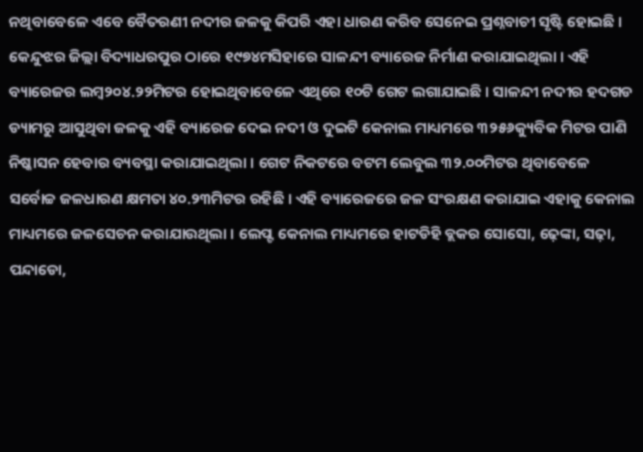ନଥିବାବେଳେ ଏବେ ବୈତରଣୀ ନଦୀର ଜଳକୁ କିପରି ଏହା ଧାରଣ କରିବ ସେନେଇ ପ୍ରଶ୍ନବାଚୀ ସୃଷ୍ଟି ହୋଇଛି ।
କେନ୍ଦୁଝର ଜିଲ୍ଲା ବିଦ୍ୟାଧରପୁର ଠାରେ ୧୯୭୪ମସିହାରେ ସାଳନ୍ଦୀ ବ୍ୟାରେଜ ନିର୍ମାଣ କରାଯାଇଥିଲା । ଏହି ବ୍ୟାରେଜର ଲମ୍ବ୨୦୪.୨୨ମିଟର ହୋଇଥିବାବେଳେ ଏଥିରେ ୧୦ଟି ଗେଟ ଲଗାଯାଇଛି । ସାଳନ୍ଦୀ ନଦୀର ହଦଗଡ ଡ୍ୟାମରୁ ଆସୁଥିବା ଜଳକୁ ଏହି ବ୍ୟାରେଜ ଦେଇ ନଦୀ ଓ ଦୁଇଟି କେନାଲ ମାଧ୍ୟମରେ ୩୨୫୬କ୍ୟୁବିକ ମିଟର ପାଣି ନିଷ୍କାସନ ହେବାର ବ୍ୟବସ୍ଥା କରାଯାଇଥିଲା । ଗେଟ ନିକଟରେ ବଟମ ଲେବୁଲ ୩୨.୦୦ମିଟର ଥିବାବେଳେ ସର୍ବୋଚ୍ଚ ଜଳଧାରଣ କ୍ଷମତା ୪୦.୨୩ମିଟର ରହିଛି । ଏହି ବ୍ୟାରେଜରେ ଜଳ ସଂରକ୍ଷଣ କରାଯାଇ ଏହାକୁ କେନାଲ ମାଧ୍ୟମରେ ଜଳସେଚନ କରାଯାଉଥିଲା । ଲେପ୍ଟ କେନାଲ ମାଧ୍ୟମରେ ହାଟଡିହି ବ୍ଲକର ସୋସୋ, ଢ଼େଙ୍କା, ସଢ଼ା, ପନ୍ଦାଡୋ,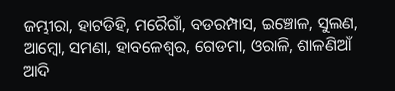ଜମ୍ଭୀରା, ହାଟଡିହି, ମରୈଗାଁ, ବଡରମ୍ପାସ, ଇଞ୍ଚୋଳ, ସୁଲଣ, ଆମ୍ବୋ, ସମଣା, ହାବଳେଶ୍ୱର, ଗେଡମା, ଓରାଳି, ଶାଳଣିଆଁ ଆଦି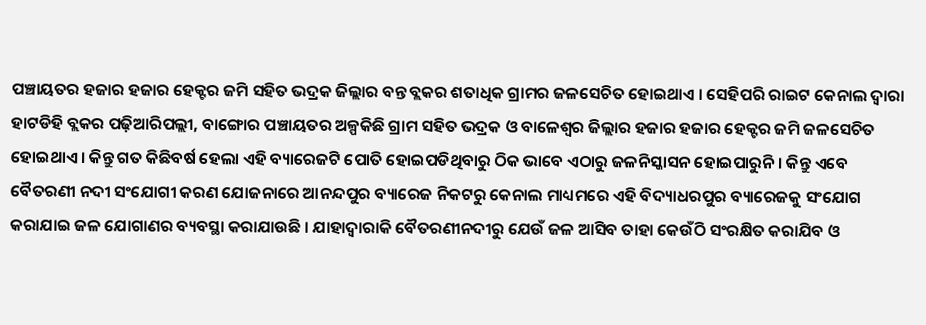ପଞ୍ଚାୟତର ହଜାର ହଜାର ହେକ୍ଟର ଜମି ସହିତ ଭଦ୍ରକ ଜିଲ୍ଲାର ବନ୍ତ ବ୍ଲକର ଶତାଧିକ ଗ୍ରାମର ଜଳସେଚିତ ହୋଇଥାଏ । ସେହିପରି ରାଇଟ କେନାଲ ଦ୍ୱାରା ହାଟଡିହି ବ୍ଲକର ପଢ଼ିଆରିପଲ୍ଲୀ, ବାଙ୍ଗୋର ପଞ୍ଚାୟତର ଅଳ୍ପକିଛି ଗ୍ରାମ ସହିତ ଭଦ୍ରକ ଓ ବାଳେଶ୍ୱର ଜିଲ୍ଲାର ହଜାର ହଜାର ହେକ୍ଟର ଜମି ଜଳସେଚିତ ହୋଇଥାଏ । କିନ୍ତୁ ଗତ କିଛିବର୍ଷ ହେଲା ଏହି ବ୍ୟାରେଜଟି ପୋତି ହୋଇପଡିଥିବାରୁ ଠିକ ଭାବେ ଏଠାରୁ ଜଳନିସ୍କାସନ ହୋଇପାରୁନି । କିନ୍ତୁ ଏବେ ବୈତରଣୀ ନଦୀ ସଂଯୋଗୀ କରଣ ଯୋଜନାରେ ଆନନ୍ଦପୁର ବ୍ୟାରେଜ ନିକଟରୁ କେନାଲ ମାଧ୍ୟମରେ ଏହି ବିଦ୍ୟାଧରପୁର ବ୍ୟାରେଜକୁ ସଂଯୋଗ କରାଯାଇ ଜଳ ଯୋଗାଣର ବ୍ୟବସ୍ଥା କରାଯାଉଛି । ଯାହାଦ୍ୱାରାକି ବୈତରଣୀନଦୀରୁ ଯେଉଁ ଜଳ ଆସିବ ତାହା କେଉଁଠି ସଂରକ୍ଷିତ କରାଯିବ ଓ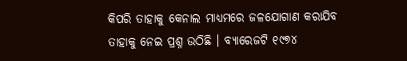କିପରି ତାହାକୁ କେନାଲ ମାଧ୍ୟମରେ ଜଳଯୋଗାଣ କରାଯିବ ତାହାକୁ ନେଇ ପ୍ରଶ୍ନ ଉଠିଛି । ବ୍ୟାରେଜଟି ୧୯୭୪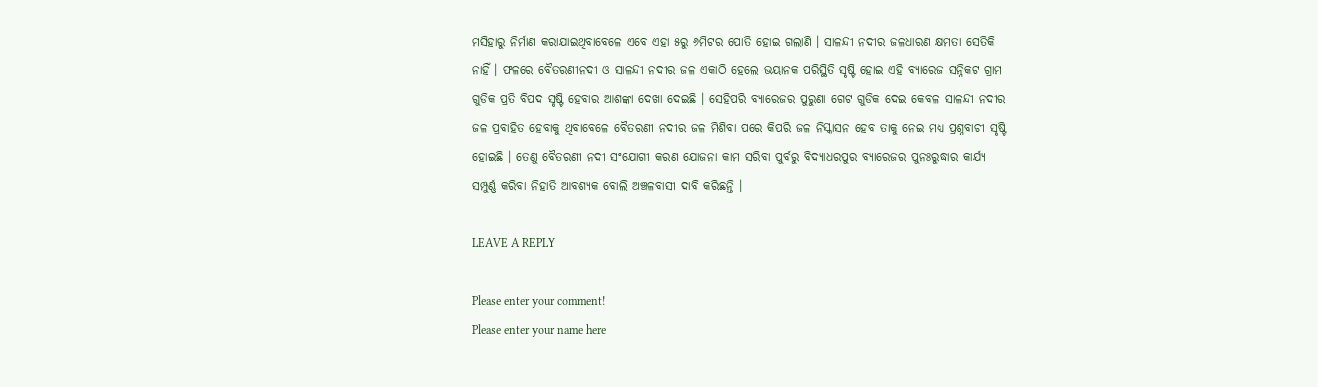ମସିହାରୁ ନିର୍ମାଣ କରାଯାଇଥିବାବେଳେ ଏବେ ଏହା ୫ରୁ ୬ମିଟର ପୋତି ହୋଇ ଗଲାଣି । ସାଳନ୍ଦୀ ନଦୀର ଜଳଧାରଣ କ୍ଷମତା ସେତିକି ନାହିଁ । ଫଳରେ ବୈତରଣୀନଦୀ ଓ ସାଳନ୍ଦୀ ନଦୀର ଜଳ ଏକାଠି ହେଲେ ଭୟାନକ ପରିସ୍ଥିତି ସୃଷ୍ଟି ହୋଇ ଏହି ବ୍ୟାରେଜ ସନ୍ନିକଟ ଗ୍ରାମ ଗୁଡିକ ପ୍ରତି ବିପଦ ସୃଷ୍ଟି ହେବାର ଆଶଙ୍କା ଦେଖା ଦେଇଛି । ସେହିପରି ବ୍ୟାରେଜର ପୁରୁଣା ଗେଟ ଗୁଡିକ ଦେଇ କେବଳ ସାଳନ୍ଦୀ ନଦୀର ଜଳ ପ୍ରବାହିତ ହେବାକୁ ଥିବାବେଳେ ବୈତରଣୀ ନଦୀର ଜଳ ମିଶିବା ପରେ କିପରି ଜଳ ନିସ୍କାସନ ହେବ ତାକୁ ନେଇ ମଧ୍ୟ ପ୍ରଶ୍ନବାଚୀ ସୃଷ୍ଟି ହୋଇଛି । ତେଣୁ ବୈତରଣୀ ନଦୀ ସଂଯୋଗୀ କରଣ ଯୋଜନା କାମ ସରିବା ପୁର୍ବରୁ ବିଦ୍ୟାଧରପୁର ବ୍ୟାରେଜର ପୁନଃରୁଦ୍ଧାର କାର୍ଯ୍ୟ ସମ୍ପୁର୍ଣ୍ଣ କରିବା ନିହାତି ଆବଶ୍ୟକ ବୋଲି ଅଞ୍ଚଳବାସୀ ଦାବି କରିଛନ୍ତି ।

LEAVE A REPLY

Please enter your comment!
Please enter your name here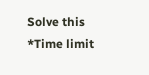Solve this *Time limit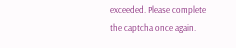exceeded. Please complete the captcha once again.